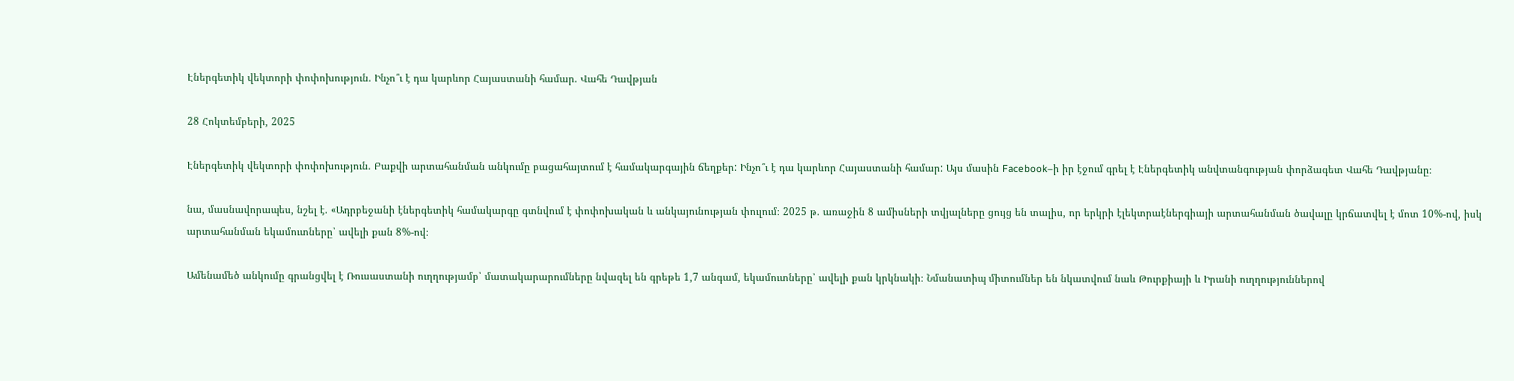Էներգետիկ վեկտորի փոփոխություն. Ինչո՞ւ է դա կարևոր Հայաստանի համար. Վահե Դավթյան

28 Հոկտեմբերի, 2025

Էներգետիկ վեկտորի փոփոխություն. Բաքվի արտահանման անկումը բացահայտում է համակարգային ճեղքեր: Ինչո՞ւ է դա կարևոր Հայաստանի համար: Այս մասին Facebook–ի իր էջում գրել է Էներգետիկ անվտանգության փորձագետ Վահե Դավթյանը։

նա, մասնավորապես, նշել է. «Ադրբեջանի էներգետիկ համակարգը գտնվում է փոփոխական և անկայունության փուլում։ 2025 թ. առաջին 8 ամիսների տվյալները ցույց են տալիս, որ երկրի էլեկտրաէներգիայի արտահանման ծավալը կրճատվել է մոտ 10%-ով, իսկ արտահանման եկամուտները՝ ավելի քան 8%-ով։

Ամենամեծ անկումը գրանցվել է Ռուսաստանի ուղղությամբ՝ մատակարարումները նվազել են գրեթե 1,7 անգամ, եկամուտները՝ ավելի քան կրկնակի։ Նմանատիպ միտումներ են նկատվում նաև Թուրքիայի և Իրանի ուղղություններով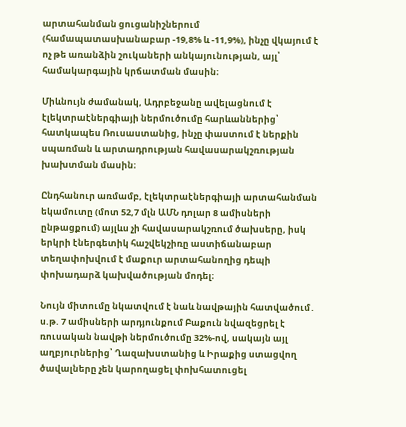արտահանման ցուցանիշներում (համապատասխանաբար -19,8% և -11,9%), ինչը վկայում է ոչ թե առանձին շուկաների անկայունության, այլ՝ համակարգային կրճատման մասին։

Միևնույն ժամանակ, Ադրբեջանը ավելացնում է էլեկտրաէներգիայի ներմուծումը հարևաններից՝ հատկապես Ռուսաստանից, ինչը փաստում է ներքին սպառման և արտադրության հավասարակշռության խախտման մասին։

Ընդհանուր առմամբ, էլեկտրաէներգիայի արտահանման եկամուտը (մոտ 52,7 մլն ԱՄՆ դոլար 8 ամիսների ընթացքում) այլևս չի հավասարակշռում ծախսերը, իսկ երկրի էներգետիկ հաշվեկշիռը աստիճանաբար տեղափոխվում է մաքուր արտահանողից դեպի փոխադարձ կախվածության մոդել։

Նույն միտումը նկատվում է նաև նավթային հատվածում․ ս.թ. 7 ամիսների արդյունքում Բաքուն նվազեցրել է ռուսական նավթի ներմուծումը 32%-ով, սակայն այլ աղբյուրներից՝ Ղազախստանից և Իրաքից ստացվող ծավալները չեն կարողացել փոխհատուցել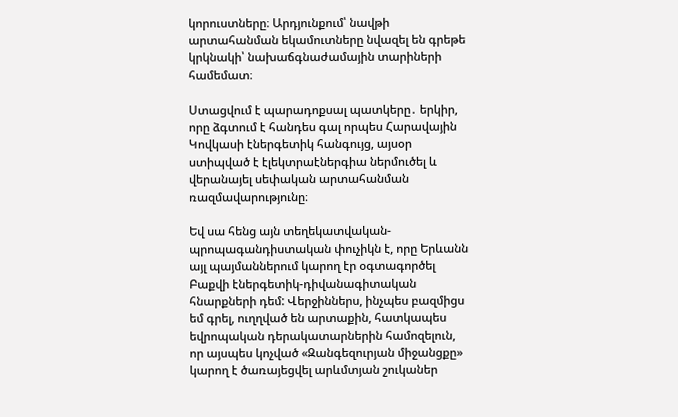կորուստները։ Արդյունքում՝ նավթի արտահանման եկամուտները նվազել են գրեթե կրկնակի՝ նախաճգնաժամային տարիների համեմատ։

Ստացվում է պարադոքսալ պատկերը․ երկիր, որը ձգտում է հանդես գալ որպես Հարավային Կովկասի էներգետիկ հանգույց, այսօր ստիպված է էլեկտրաէներգիա ներմուծել և վերանայել սեփական արտահանման ռազմավարությունը։

Եվ սա հենց այն տեղեկատվական-պրոպագանդիստական փուչիկն է, որը Երևանն այլ պայմաններում կարող էր օգտագործել Բաքվի էներգետիկ-դիվանագիտական հնարքների դեմ: Վերջիններս, ինչպես բազմիցս եմ գրել, ուղղված են արտաքին, հատկապես եվրոպական դերակատարներին համոզելուն, որ այսպես կոչված «Զանգեզուրյան միջանցքը» կարող է ծառայեցվել արևմտյան շուկաներ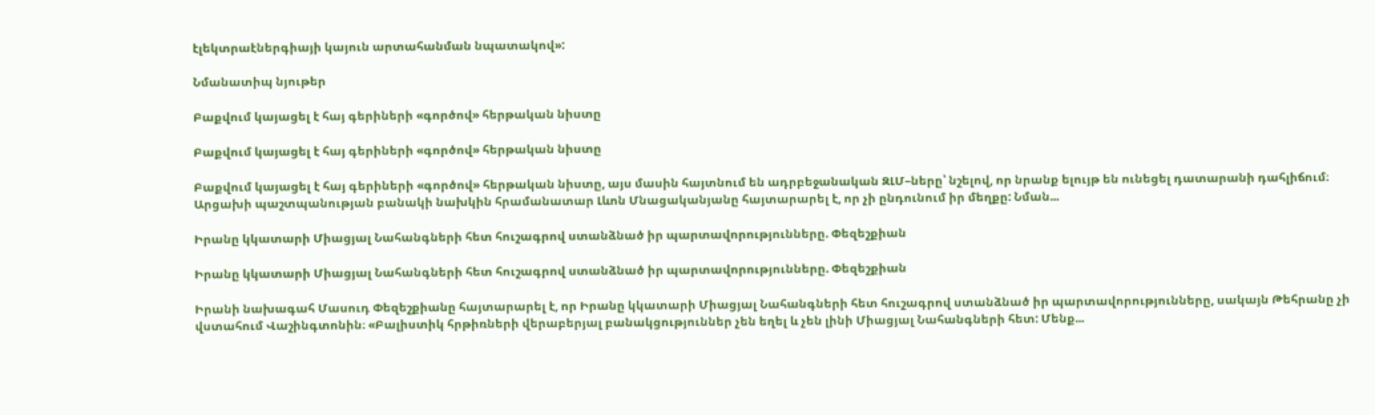էլեկտրաէներգիայի կայուն արտահանման նպատակով»:

Նմանատիպ նյութեր

Բաքվում կայացել է հայ գերիների «գործով» հերթական նիստը

Բաքվում կայացել է հայ գերիների «գործով» հերթական նիստը

Բաքվում կայացել է հայ գերիների «գործով» հերթական նիստը, այս մասին հայտնում են ադրբեջանական ԶԼՄ–ները՝ նշելով, որ նրանք ելույթ են ունեցել դատարանի դահլիճում։ Արցախի պաշտպանության բանակի նախկին հրամանատար Լևոն Մնացականյանը հայտարարել է, որ չի ընդունում իր մեղքը: Նման...

Իրանը կկատարի Միացյալ Նահանգների հետ հուշագրով ստանձնած իր պարտավորությունները. Փեզեշքիան

Իրանը կկատարի Միացյալ Նահանգների հետ հուշագրով ստանձնած իր պարտավորությունները. Փեզեշքիան

Իրանի նախագահ Մասուդ Փեզեշքիանը հայտարարել է, որ Իրանը կկատարի Միացյալ Նահանգների հետ հուշագրով ստանձնած իր պարտավորությունները, սակայն Թեհրանը չի վստահում Վաշինգտոնին։ «Բալիստիկ հրթիռների վերաբերյալ բանակցություններ չեն եղել և չեն լինի Միացյալ Նահանգների հետ: Մենք...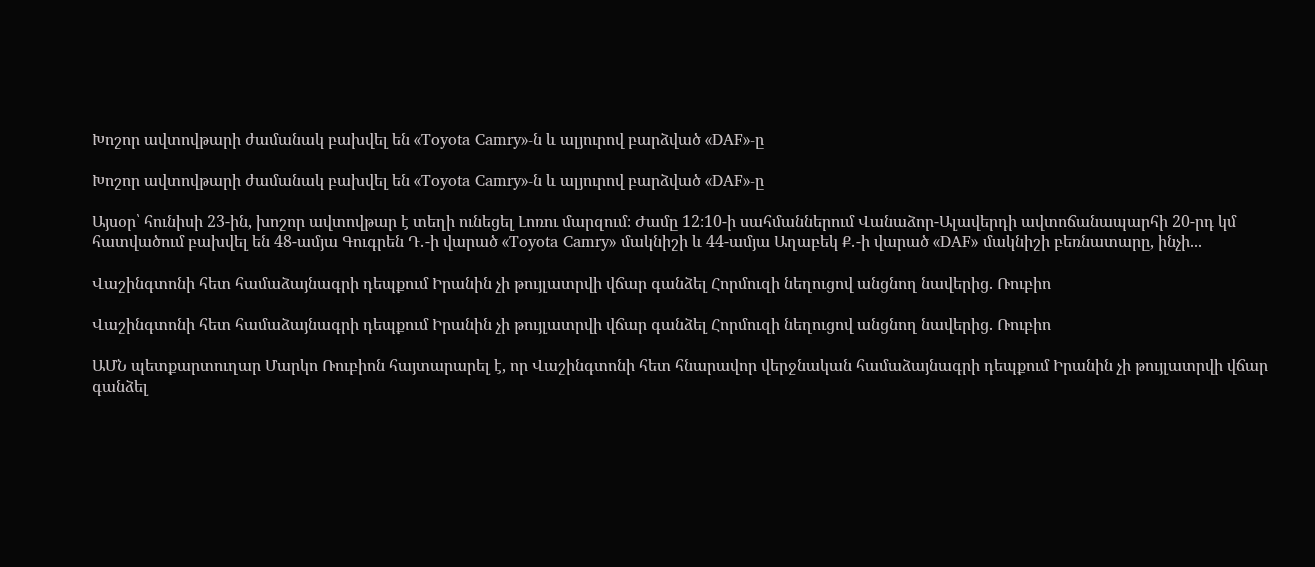Խոշոր ավտովթարի ժամանակ բախվել են «Toyota Camry»-ն և ալյուրով բարձված «DAF»-ը

Խոշոր ավտովթարի ժամանակ բախվել են «Toyota Camry»-ն և ալյուրով բարձված «DAF»-ը

Այսօր՝ հունիսի 23-ին, խոշոր ավտովթար է տեղի ունեցել Լոռու մարզում։ Ժամը 12։10-ի սահմաններում Վանաձոր-Ալավերդի ավտոճանապարհի 20-րդ կմ հատվածում բախվել են 48-ամյա Գուգրեն Դ․-ի վարած «Toyota Camry» մակնիշի և 44-ամյա Աղաբեկ Ք․-ի վարած «DAF» մակնիշի բեռնատարը, ինչի...

Վաշինգտոնի հետ համաձայնագրի դեպքում Իրանին չի թույլատրվի վճար գանձել Հորմուզի նեղուցով անցնող նավերից. Ռուբիո

Վաշինգտոնի հետ համաձայնագրի դեպքում Իրանին չի թույլատրվի վճար գանձել Հորմուզի նեղուցով անցնող նավերից. Ռուբիո

ԱՄՆ պետքարտուղար Մարկո Ռուբիոն հայտարարել է, որ Վաշինգտոնի հետ հնարավոր վերջնական համաձայնագրի դեպքում Իրանին չի թույլատրվի վճար գանձել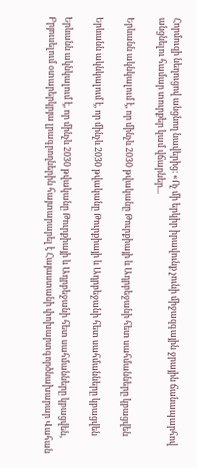Հորմուզի նեղուցով անցնող նավերից։ «Ոչ մի երկիր իրավունք չունի միջազգային ջրային ճանապարհով անցնելու համար տուրքեր կամ վճարներ...

Երևանն ակնկալում է, որ մինչև 2030 թվականը Թուրքիայի և Ադրբեջանի հետ սահմանները կբացվեն

Երևանն ակնկալում է, որ մինչև 2030 թվականը Թուրքիայի և Ադրբեջանի հետ սահմանները կբացվեն

Երևանն ակնկալում է, որ մինչև 2030 թվականը Թուրքիայի և Ադրբեջանի հետ սահմանները կբացվեն, Բրյուսելում օտարերկրյա լրագրողներին հայտարարել է Հայաստանի փոխարտգործնախարար Վահան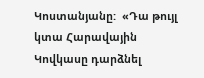Կոստանյանը:  «Դա թույլ կտա Հարավային Կովկասը դարձնել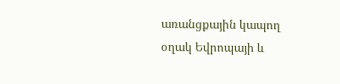առանցքային կապող օղակ Եվրոպայի և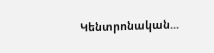Կենտրոնական...